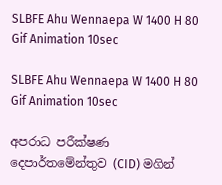SLBFE Ahu Wennaepa W 1400 H 80 Gif Animation 10sec

SLBFE Ahu Wennaepa W 1400 H 80 Gif Animation 10sec

අපරාධ පරීක්ෂණ දෙපාර්තමේන්තුව (CID) මගින්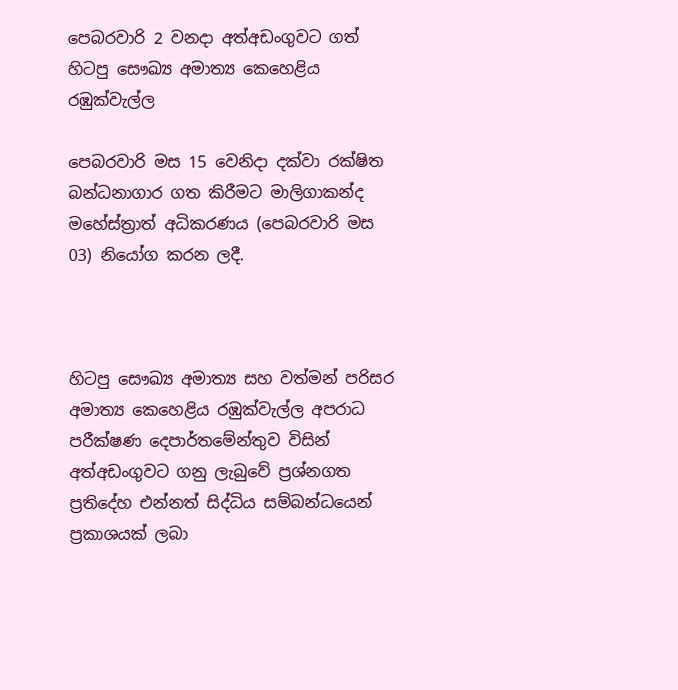පෙබරවාරි 2 වනදා අත්අඩංගුවට ගත් හිටපු සෞඛ්‍ය අමාත්‍ය කෙහෙළිය රඹුක්වැල්ල

පෙබරවාරි මස 15 වෙනිදා දක්වා රක්ෂිත බන්ධනාගාර ගත කිරීමට මාලිගාකන්ද මහේස්ත්‍රාත් අධිකරණය (පෙබරවාරි මස 03) නියෝග කරන ලදී.



හිටපු සෞඛ්‍ය අමාත්‍ය සහ වත්මන් පරිසර අමාත්‍ය කෙහෙළිය රඹුක්වැල්ල අපරාධ පරීක්ෂණ දෙපාර්තමේන්තුව විසින් අත්අඩංගුවට ගනු ලැබුවේ ප්‍රශ්නගත ප්‍රතිදේහ එන්නත් සිද්ධිය සම්බන්ධයෙන් ප්‍රකාශයක් ලබා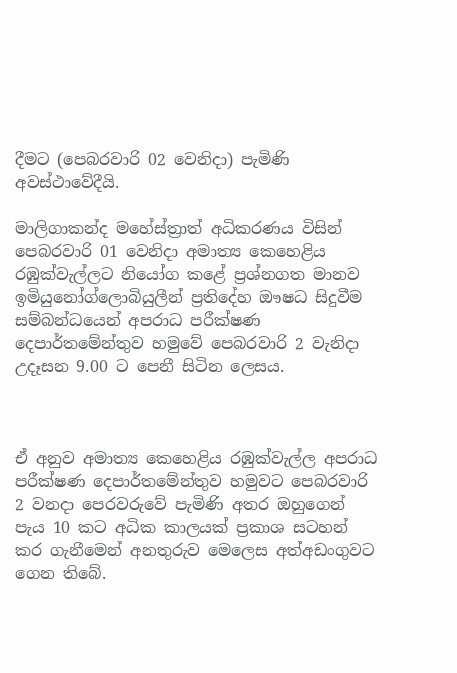දීමට (පෙබරවාරි 02 වෙනිදා) පැමිණි අවස්ථාවේදීයි.

මාලිගාකන්ද මහේස්ත්‍රාත් අධිකරණය විසින් පෙබරවාරි 01 වෙනිදා අමාත්‍ය කෙහෙළිය රඹුක්වැල්ලට නියෝග කළේ ප්‍රශ්නගත මානව ඉමියුනෝග්ලොබියුලීන් ප්‍රතිදේහ ඖෂධ සිදුවීම සම්බන්ධයෙන් අපරාධ පරීක්ෂණ දෙපාර්තමේන්තුව හමුවේ පෙබරවාරි 2 වැනිදා උදෑසන 9.00 ට පෙනී සිටින ලෙසය.



ඒ අනුව අමාත්‍ය කෙහෙළිය රඹුක්වැල්ල අපරාධ පරීක්ෂණ දෙපාර්තමේන්තුව හමුවට පෙබරවාරි 2 වනදා පෙරවරුවේ පැමිණි අතර ඔහුගෙන් පැය 10 කට අධික කාලයක් ප්‍රකාශ සටහන් කර ගැනීමෙන් අනතුරුව මෙලෙස අත්අඩංගුවට ගෙන තිබේ.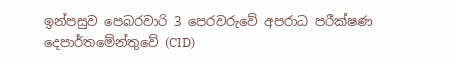ඉන්පසුව පෙබරවාරි 3 පෙරවරුවේ අපරාධ පරීක්ෂණ දෙපාර්තමේන්තුවේ (CID)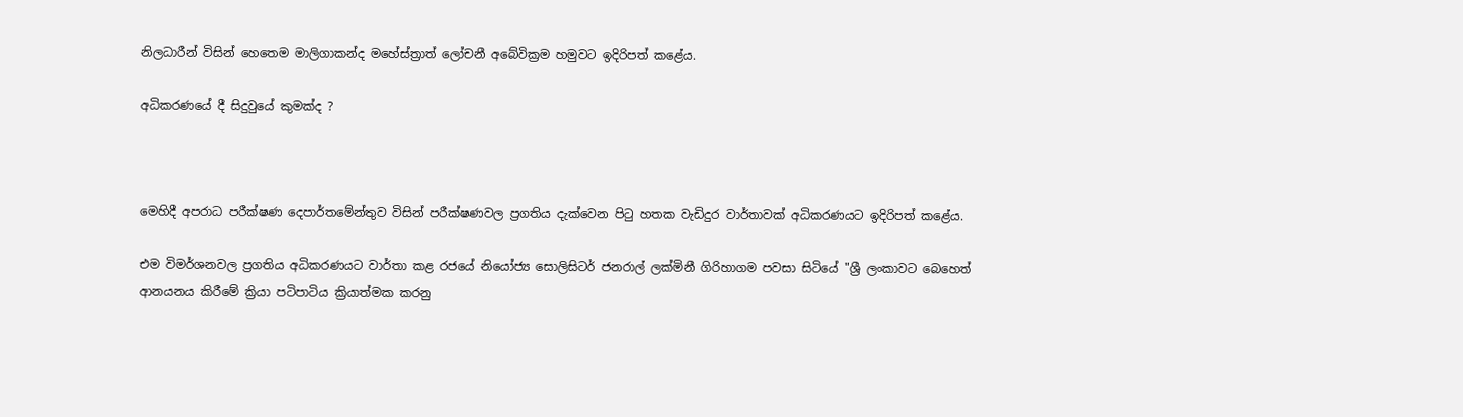නිලධාරීන් විසින් හෙතෙම මාලිගාකන්ද මහේස්ත්‍රාත් ලෝචනී අබේවික්‍රම හමුවට ඉදිරිපත් කළේය.

අධිකරණයේ දී සිදුවුයේ කුමක්ද ?



මෙහිදී අපරාධ පරීක්ෂණ දෙපාර්තමේන්තුව විසින් පරීක්ෂණවල ප්‍රගතිය දැක්වෙන පිටු හතක වැඩිදුර වාර්තාවක් අධිකරණයට ඉදිරිපත් කළේය.

එම විමර්ශනවල ප්‍රගතිය අධිකරණයට වාර්තා කළ රජයේ නියෝජ්‍ය සොලිසිටර් ජනරාල් ලක්මිනී ගිරිහාගම පවසා සිටියේ "ශ්‍රී ලංකාවට බෙහෙත් ආනයනය කිරීමේ ක්‍රියා පටිපාටිය ක්‍රියාත්මක කරනු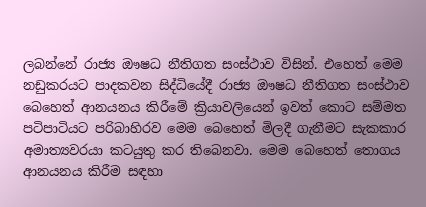ලබන්නේ රාජ්‍ය ඖෂධ නීතිගත සංස්ථාව විසින්. එහෙත් මෙම නඩුකරයට පාදකවන සිද්ධියේදී රාජ්‍ය ඖෂධ නීතිගත සංස්ථාව බෙහෙත් ආනයනය කිරීමේ ක්‍රියාවලියෙන් ඉවත් කොට සම්මත පටිපාටියට පරිබාහිරව මෙම බෙහෙත් මිලදී ගැනීමට සැකකාර අමාත්‍යවරයා කටයුතු කර තිබෙනවා. මෙම බෙහෙත් තොගය ආනයනය කිරීම සඳහා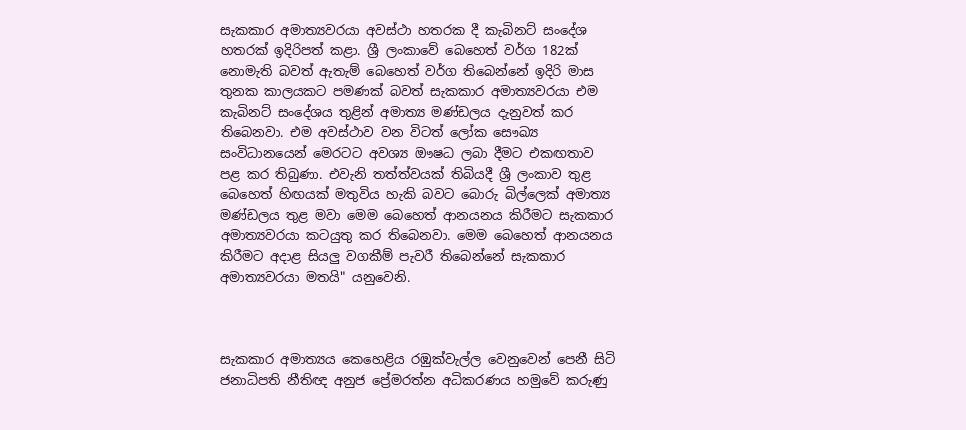සැකකාර අමාත්‍යවරයා අවස්ථා හතරක දී කැබිනට් සංදේශ හතරක් ඉදිරිපත් කළා. ශ්‍රී ලංකාවේ බෙහෙත් වර්ග 182ක් නොමැති බවත් ඇතැම් බෙහෙත් වර්ග තිබෙන්නේ ඉදිරි මාස තුනක කාලයකට පමණක් බවත් සැකකාර අමාත්‍යවරයා එම කැබිනට් සංදේශය තුළින් අමාත්‍ය මණ්ඩලය දැනුවත් කර තිබෙනවා. එම අවස්ථාව වන විටත් ලෝක සෞඛ්‍ය සංවිධානයෙන් මෙරටට අවශ්‍ය ඖෂධ ලබා දීමට එකඟතාව පළ කර තිබුණා. එවැනි තත්ත්වයක් තිබියදී ශ්‍රී ලංකාව තුළ බෙහෙත් හිඟයක් මතුවිය හැකි බවට බොරු බිල්ලෙක් අමාත්‍ය මණ්ඩලය තුළ මවා මෙම බෙහෙත් ආනයනය කිරීමට සැකකාර අමාත්‍යවරයා කටයුතු කර තිබෙනවා. මෙම බෙහෙත් ආනයනය කිරීමට අදාළ සියලු වගකීම් පැවරී තිබෙන්නේ සැකකාර අමාත්‍යවරයා මතයි" යනුවෙනි.



සැකකාර අමාත්‍යය කෙහෙළිය රඹුක්වැල්ල වෙනුවෙන් පෙනී සිටි ජනාධිපති නීතිඥ අනුජ ප්‍රේමරත්න අධිකරණය හමුවේ කරුණු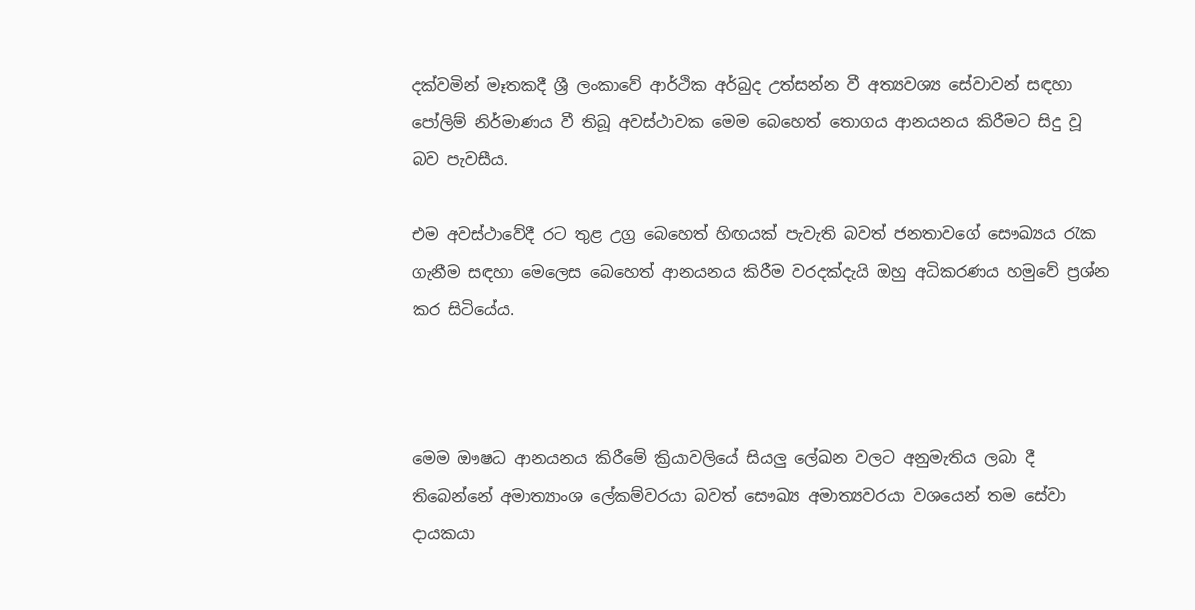දක්වමින් මෑතකදී ශ්‍රී ලංකාවේ ආර්ථික අර්බුද උත්සන්න වී අත්‍යවශ්‍ය සේවාවන් සඳහා පෝලිම් නිර්මාණය වී තිබූ අවස්ථාවක මෙම බෙහෙත් තොගය ආනයනය කිරීමට සිදු වූ බව පැවසීය.

එම අවස්ථාවේදී රට තුළ උග්‍ර බෙහෙත් හිඟයක් පැවැති බවත් ජනතාවගේ සෞඛ්‍යය රැක ගැනීම සඳහා මෙලෙස බෙහෙත් ආනයනය කිරීම වරදක්දැයි ඔහු අධිකරණය හමුවේ ප්‍රශ්න කර සිටියේය.



මෙම ඖෂධ ආනයනය කිරීමේ ක්‍රියාවලියේ සියලු ලේඛන වලට අනුමැතිය ලබා දී තිබෙන්නේ අමාත්‍යාංශ ලේකම්වරයා බවත් සෞඛ්‍ය අමාත්‍යවරයා වශයෙන් තම සේවා දායකයා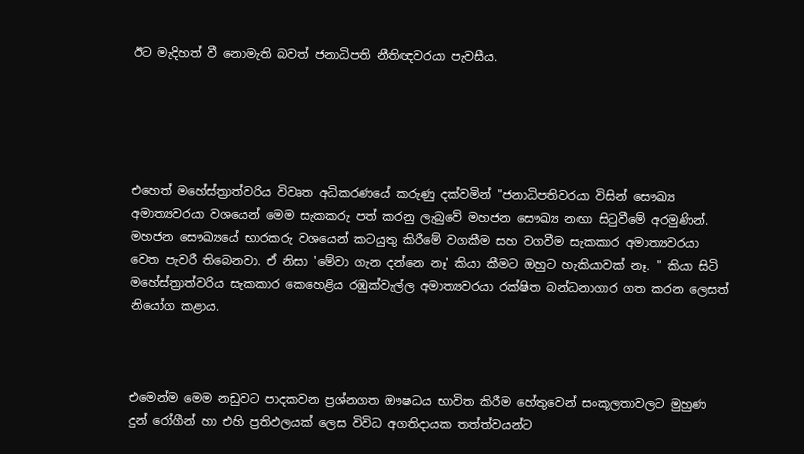ඊට මැදිහත් වී නොමැති බවත් ජනාධිපති නීතිඥවරයා පැවසීය.





එහෙත් මහේස්ත්‍රාත්වරිය විවෘත අධිකරණයේ කරුණු දක්වමින් "ජනාධිපතිවරයා විසින් සෞඛ්‍ය අමාත්‍යවරයා වශයෙන් මෙම සැකකරු පත් කරනු ලැබුවේ මහජන සෞඛ්‍ය නඟා සිටුවීමේ අරමුණින්. මහජන සෞඛ්‍යයේ භාරකරු වශයෙන් කටයුතු කිරීමේ වගකීම සහ වගවීම සැකකාර අමාත්‍යවරයා වෙත පැවරී තිබෙනවා. ඒ නිසා 'මේවා ගැන දන්නෙ නෑ' කියා කීමට ඔහුට හැකියාවක් නෑ. " කියා සිටි මහේස්ත්‍රාත්වරිය සැකකාර කෙහෙළිය රඹුක්වැල්ල අමාත්‍යවරයා රක්ෂිත බන්ධනාගාර ගත කරන ලෙසත් නියෝග කළාය.



එමෙන්ම මෙම නඩුවට පාදකවන ප්‍රශ්නගත ඖෂධය භාවිත කිරීම හේතුවෙන් සංකූලතාවලට මුහුණ දුන් රෝගීන් හා එහි ප්‍රතිඵලයක් ලෙස විවිධ අගතිදායක තත්ත්වයන්ට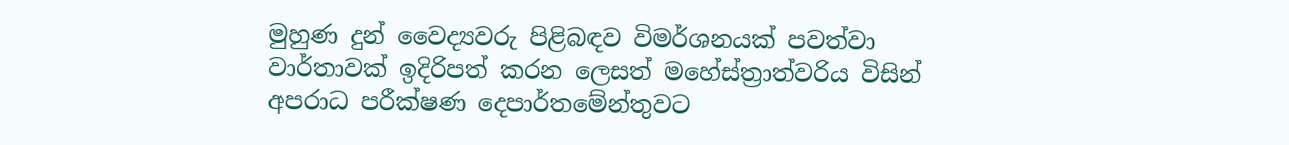මුහුණ දුන් වෛද්‍යවරු පිළිබඳව විමර්ශනයක් පවත්වා වාර්තාවක් ඉදිරිපත් කරන ලෙසත් මහේස්ත්‍රාත්වරිය විසින් අපරාධ පරීක්ෂණ දෙපාර්තමේන්තුවට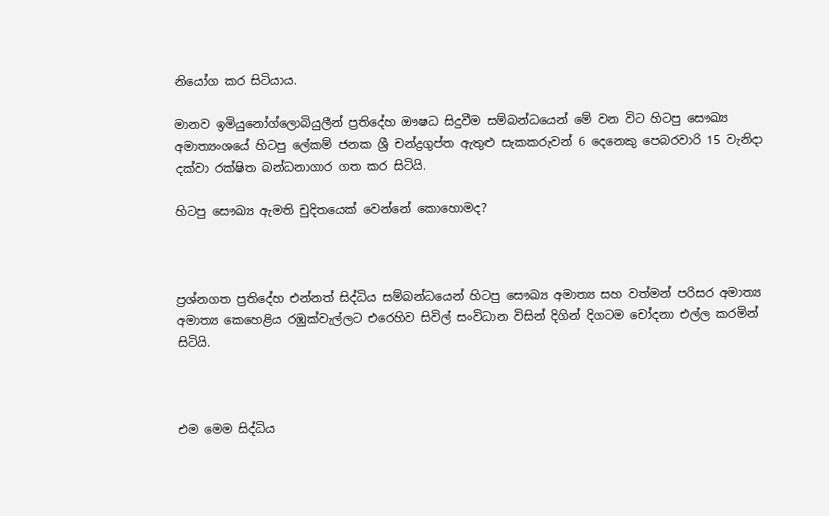නියෝග කර සිටියාය.

මානව ඉමියුනෝග්ලොබියුලීන් ප්‍රතිදේහ ඖෂධ සිදුවීම සම්බන්ධයෙන් මේ වන විට හිටපු සෞඛ්‍ය අමාත්‍යංශයේ හිටපු ලේකම් ජනක ශ්‍රී චන්ද්‍රගුප්ත ඇතුළු සැකකරුවන් 6 දෙනෙකු පෙබරවාරි 15 වැනිදා දක්වා රක්ෂිත බන්ධනාගාර ගත කර සිටියි.

හිටපු සෞඛ්‍ය ඇමති චුදිතයෙක් වෙන්නේ කොහොමද?



ප්‍රශ්නගත ප්‍රතිදේහ එන්නත් සිද්ධිය සම්බන්ධයෙන් හිටපු සෞඛ්‍ය අමාත්‍ය සහ වත්මන් පරිසර අමාත්‍ය අමාත්‍ය කෙහෙළිය රඹුක්වැල්ලට එරෙහිව සිවිල් සංවිධාන විසින් දිගින් දිගටම චෝදනා එල්ල කරමින් සිටියි.



එම මෙම සිද්ධිය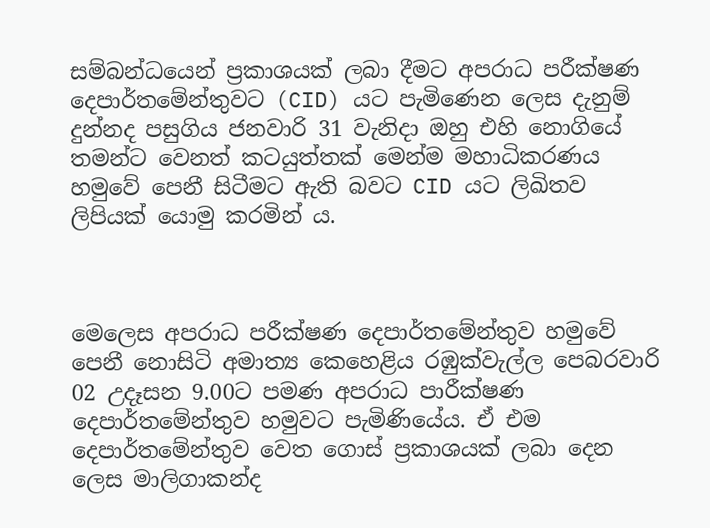සම්බන්ධයෙන් ප්‍රකාශයක් ලබා දීමට අපරාධ පරීක්ෂණ දෙපාර්තමේන්තුවට (CID) යට පැමිණෙන ලෙස දැනුම් දුන්නද පසුගිය ජනවාරි 31 වැනිදා ඔහු එහි නොගියේ තමන්ට වෙනත් කටයුත්තක් මෙන්ම මහාධිකරණය හමුවේ පෙනී සිටීමට ඇති බවට CID යට ලිඛිතව ලිපියක් යොමු කරමින් ය.



මෙලෙස අපරාධ පරීක්ෂණ දෙපාර්තමේන්තුව හමුවේ පෙනී නොසිටි අමාත්‍ය කෙහෙළිය රඹුක්වැල්ල පෙබරවාරි 02 උදෑසන 9.00ට පමණ අපරාධ පාරීක්ෂණ දෙපාර්තමේන්තුව හමුවට පැමිණියේය. ඒ එම දෙපාර්තමේන්තුව වෙත ගොස් ප්‍රකාශයක් ලබා දෙන ලෙස මාලිගාකන්ද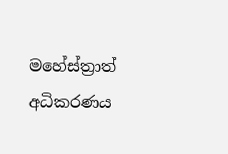මහේස්ත්‍රාත් අධිකරණය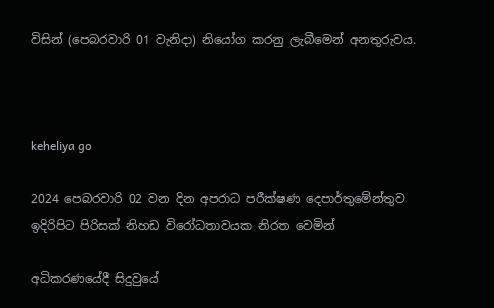විසින් (පෙබරවාරි 01 වැනිදා) නියෝග කරනු ලැබීමෙන් අනතුරුවය.



keheliya go

2024 පෙබරවාරි 02 වන දින අපරාධ පරීක්ෂණ දෙපාර්තුමේන්තුව ඉදිරිපිට පිරිසක් නිහඩ විරෝධතාවයක නිරත වෙමින්

අධිකරණයේදී සිදුවුයේ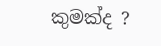කුමක්ද ?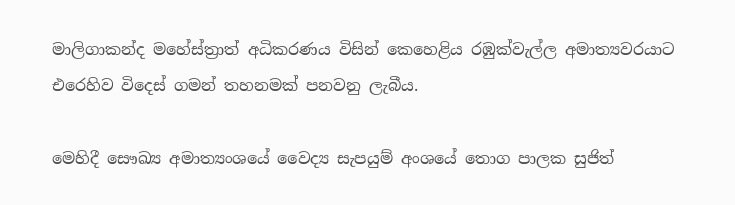මාලිගාකන්ද මහේස්ත්‍රාත් අධිකරණය විසින් කෙහෙළිය රඹුක්වැල්ල අමාත්‍යවරයාට එරෙහිව විදෙස් ගමන් තහනමක් පනවනු ලැබීය.

මෙහිදී සෞඛ්‍ය අමාත්‍යංශයේ වෛද්‍ය සැපයුම් අංශයේ තොග පාලක සුජිත්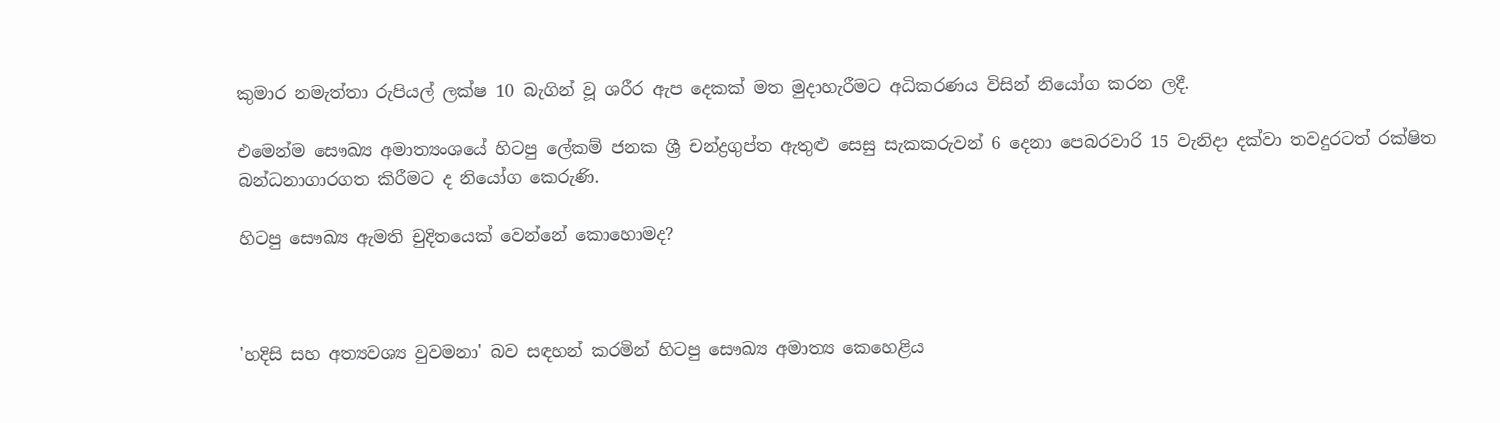කුමාර නමැත්තා රුපියල් ලක්ෂ 10 බැගින් වූ ශරීර ඇප දෙකක් මත මුදාහැරීමට අධිකරණය විසින් නියෝග කරන ලදී.

එමෙන්ම සෞඛ්‍ය අමාත්‍යංශයේ හිටපු ලේකම් ජනක ශ්‍රී චන්ද්‍රගුප්ත ඇතුළු සෙසු සැකකරුවන් 6 දෙනා පෙබරවාරි 15 වැනිදා දක්වා තවදුරටත් රක්ෂිත බන්ධනාගාරගත කිරීමට ද නියෝග කෙරුණි.

හිටපු සෞඛ්‍ය ඇමති චුදිතයෙක් වෙන්නේ කොහොමද?



'හදිසි සහ අත්‍යවශ්‍ය වුවමනා' බව සඳහන් කරමින් හිටපු සෞඛ්‍ය අමාත්‍ය කෙහෙළිය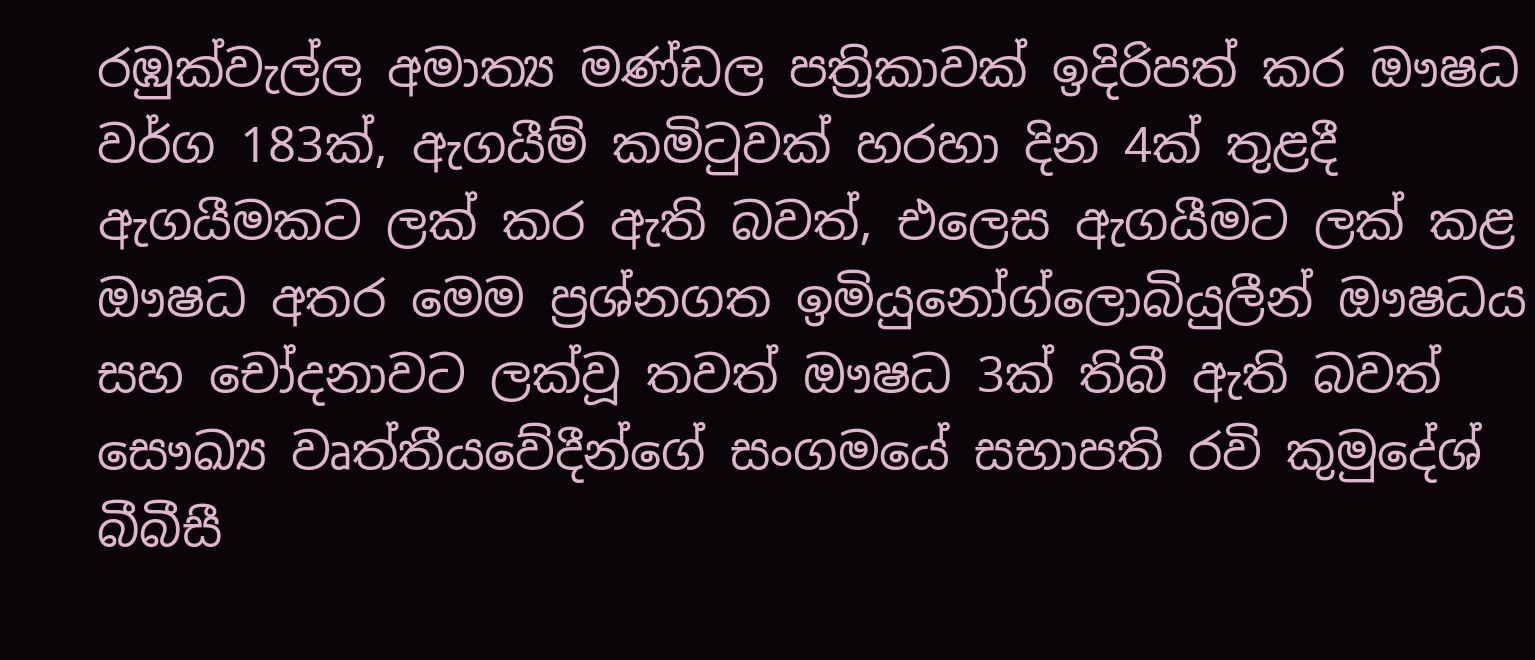රඹුක්වැල්ල අමාත්‍ය මණ්ඩල පත්‍රිකාවක් ඉදිරිපත් කර ඖෂධ වර්ග 183ක්, ඇගයීම් කමිටුවක් හරහා දින 4ක් තුළදී ඇගයීමකට ලක් කර ඇති බවත්, එලෙස ඇගයීමට ලක්‌ කළ ඖෂධ අතර මෙම ප්‍රශ්නගත ඉමියුනෝග්ලොබියුලීන් ඖෂධය සහ චෝදනාවට ලක්වූ තවත් ඖෂධ 3ක් තිබී ඇති බවත් සෞඛ්‍ය වෘත්තීයවේදීන්ගේ සංගමයේ සභාපති රවි කුමුදේශ් බීබීසී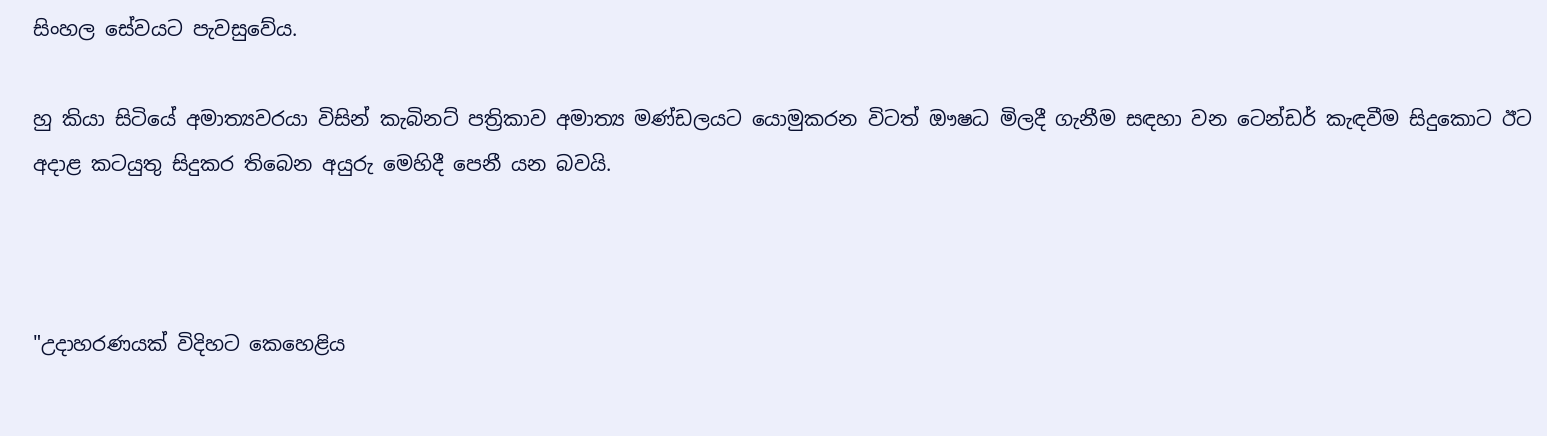සිංහල සේවයට පැවසුවේය.

හු කියා සිටියේ අමාත්‍යවරයා විසින් කැබිනට් පත්‍රිකාව අමාත්‍ය මණ්ඩලයට යොමුකරන විටත් ඖෂධ මිලදී ගැනීම සඳහා වන ටෙන්ඩර් කැඳවීම සිදුකොට ඊට අදාළ කටයුතු සිදුකර තිබෙන අයුරු මෙහිදී පෙනී යන බවයි.



"උදාහරණයක් විදිහට කෙහෙළිය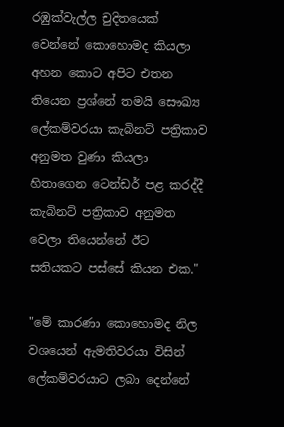රඹුක්වැල්ල චුදිතයෙක් වෙන්නේ කොහොමද කියලා අහන කොට අපිට එතන තියෙන ප්‍රශ්නේ තමයි සෞඛ්‍ය ලේකම්වරයා කැබිනට් පත්‍රිකාව අනුමත වුණා කියලා හිතාගෙන ටෙන්ඩර් පළ කරද්දී කැබිනට් පත්‍රිකාව අනුමත වෙලා තියෙන්නේ ඊට සතියකට පස්සේ කියන එක."

"මේ කාරණා කොහොමද නිල වශයෙන් ඇමතිවරයා විසින් ලේකම්වරයාට ලබා දෙන්නේ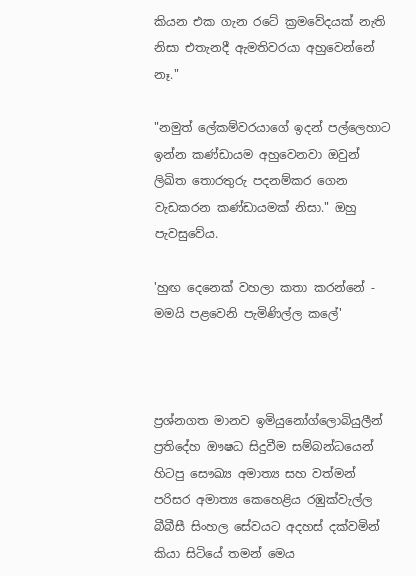කියන එක ගැන රටේ ක්‍රමවේදයක් නැති නිසා එතැනදී ඇමතිවරයා අහුවෙන්නේ නෑ."

"නමුත් ලේකම්වරයාගේ ඉදන් පල්ලෙහාට ඉන්න කණ්ඩායම අහුවෙනවා ඔවුන් ලිඛිත තොරතුරු පදනම්කර ගෙන වැඩකරන කණ්ඩායමක් නිසා." ඔහු පැවසුවේය.

'හුඟ දෙනෙක් වහලා කතා කරන්නේ - මමයි පළවෙනි පැමිණිල්ල කලේ'



ප්‍රශ්නගත මානව ඉමියුනෝග්ලොබියුලීන් ප්‍රතිදේහ ඖෂධ සිදුවීම සම්බන්ධයෙන් හිටපු සෞඛ්‍ය අමාත්‍ය සහ වත්මන් පරිසර අමාත්‍ය කෙහෙළිය රඹුක්වැල්ල බීබීසී සිංහල සේවයට අදහස් දක්වමින් කියා සිටියේ තමන් මෙය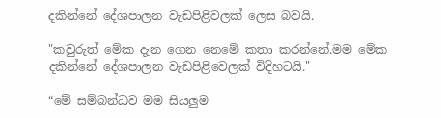දකින්නේ දේශපාලන වැඩපිළිවලක් ලෙස බවයි.

"කවුරුත් මේක දැන ගෙන නෙමේ කතා කරන්නේ.මම මේක දකින්නේ දේශපාලන වැඩපිළිවෙලක් විදිහටයි."

“මේ සම්බන්ධව මම සියලුම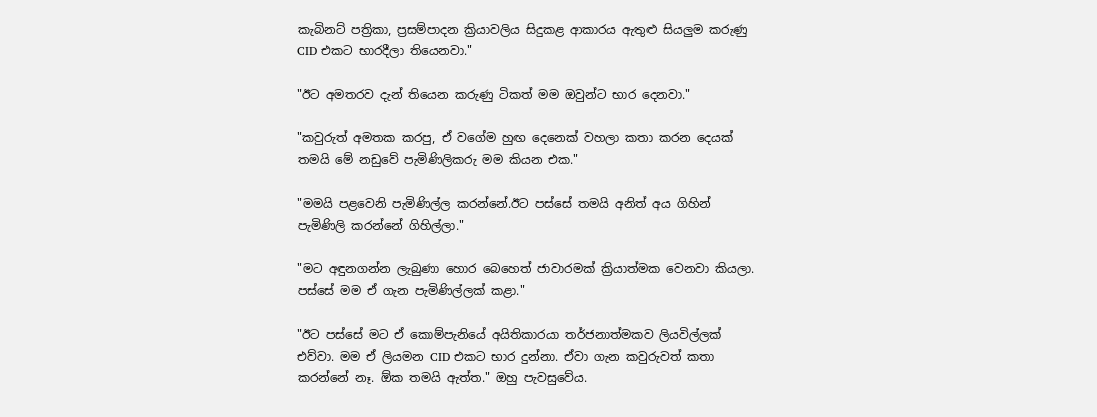කැබිනට් පත්‍රිකා, ප්‍රසම්පාදන ක්‍රියාවලිය සිදුකළ ආකාරය ඇතුළු සියලුම කරුණු CID එකට භාරදීලා තියෙනවා."

"ඊට අමතරව දැන් තියෙන කරුණු ටිකත් මම ඔවුන්ට භාර දෙනවා."

"කවුරුත් අමතක කරපු, ඒ වගේම හුඟ දෙනෙක් වහලා කතා කරන දෙයක් තමයි මේ නඩුවේ පැමිණිලිකරු මම කියන එක."

"මමයි පළවෙනි පැමිණිල්ල කරන්නේ.ඊට පස්සේ තමයි අනිත් අය ගිහින් පැමිණිලි කරන්නේ ගිහිල්ලා."

"මට අඳුනගන්න ලැබුණා හොර බෙහෙත් ජාවාරමක් ක්‍රියාත්මක වෙනවා කියලා. පස්සේ මම ඒ ගැන පැමිණිල්ලක් කළා."

"ඊට පස්සේ මට ඒ කොම්පැනියේ අයිතිකාරයා තර්ජනාත්මකව ලියවිල්ලක් එව්වා. මම ඒ ලියමන CID එකට භාර දුන්නා. ඒවා ගැන කවුරුවත් කතා කරන්නේ නෑ. ඕක තමයි ඇත්ත." ඔහු පැවසුවේය.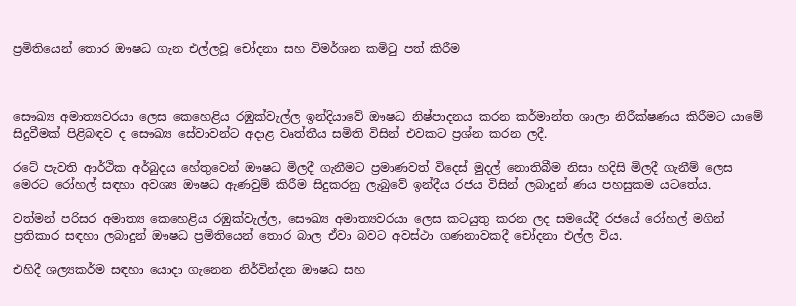ප්‍රමිතියෙන් තොර ඖෂධ ගැන එල්ලවූ චෝදනා සහ විමර්ශන කමිටු පත් කිරීම



සෞඛ්‍ය අමාත්‍යවරයා ලෙස කෙහෙළිය රඹුක්වැල්ල ඉන්දියාවේ ඖෂධ නිෂ්පාදනය කරන කර්මාන්ත ශාලා නිරීක්ෂණය කිරීමට යාමේ සිදුවීමක් පිළිබඳව ද සෞඛ්‍ය සේවාවන්ට අදාළ වෘත්තීය සමිති විසින් එවකට ප්‍රශ්න කරන ලදී.

රටේ පැවති ආර්ථික අර්බුදය හේතුවෙන් ඖෂධ මිලදී ගැනීමට ප්‍රමාණවත් විදෙස් මුදල් නොතිබීම නිසා හදිසි මිලදී ගැනීම් ලෙස මෙරට රෝහල් සඳහා අවශ්‍ය ඖෂධ ඇණවුම් කිරීම සිදුකරනු ලැබුවේ ඉන්දීය රජය විසින් ලබාදුන් ණය පහසුකම යටතේය.

වත්මන් පරිසර අමාත්‍ය කෙහෙළිය රඹුක්වැල්ල, සෞඛ්‍ය අමාත්‍යවරයා ලෙස කටයුතු කරන ලද සමයේදී රජයේ රෝහල් මගින් ප්‍රතිකාර සඳහා ලබාදුන් ඖෂධ ප්‍රමිතියෙන් තොර බාල ඒවා බවට අවස්ථා ගණනාවකදී චෝදනා එල්ල විය.

එහිදී ශල්‍යකර්ම සඳහා යොදා ගැනෙන නිර්වින්දන ඖෂධ සහ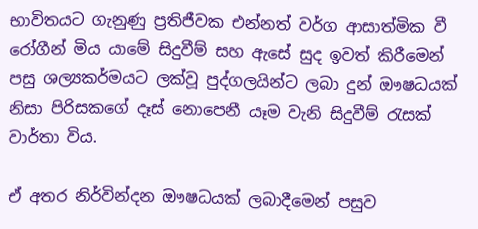භාවිතයට ගැනුණු ප්‍රතිජීවක එන්නත් වර්ග ආසාත්මික වී රෝගීන් මිය යාමේ සිදුවීම් සහ ඇසේ සුද ඉවත් කිරීමෙන් පසු ශල්‍යකර්මයට ලක්වූ පුද්ගලයින්ට ලබා දුන් ඖෂධයක් නිසා පිරිසකගේ දෑස් නොපෙනී යෑම වැනි සිදුවීම් රැසක් වාර්තා විය.

ඒ අතර නිර්වින්දන ඖෂධයක් ලබාදීමෙන් පසුව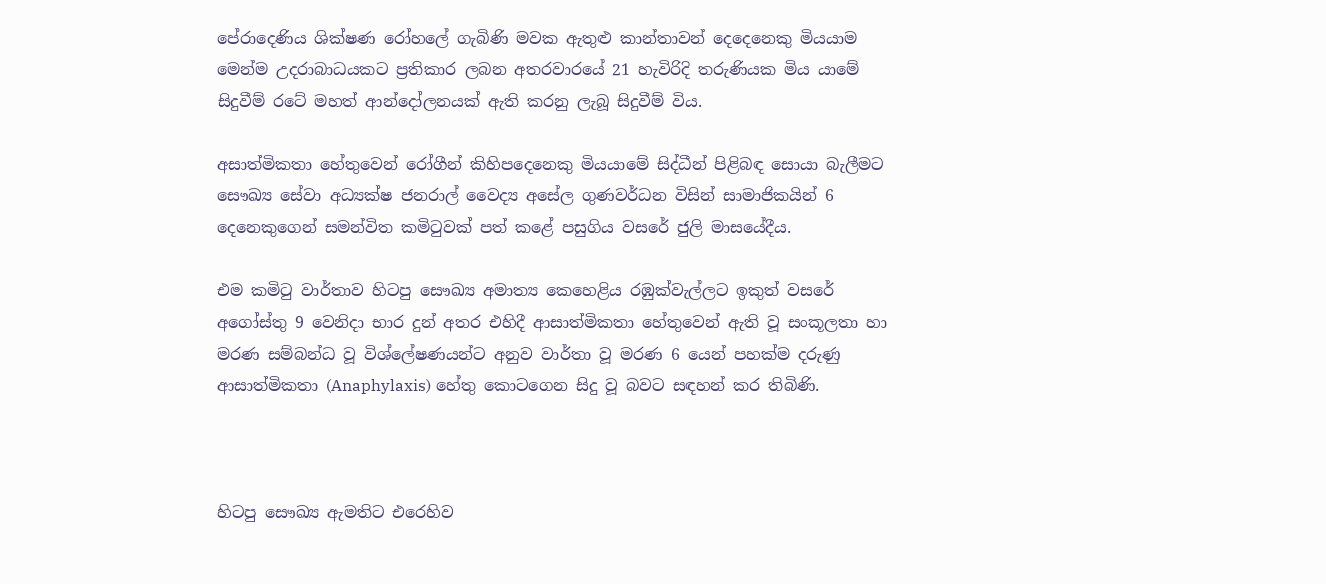පේරාදෙණිය ශික්ෂණ රෝහලේ ගැබිණි මවක ඇතුළු කාන්තාවන් දෙදෙනෙකු මියයාම මෙන්ම උදරාබාධයකට ප්‍රතිකාර ලබන අතරවාරයේ 21 හැවිරිදි තරුණියක මිය යාමේ සිදුවීම් රටේ මහත් ආන්දෝලනයක් ඇති කරනු ලැබූ සිදුවීම් විය.

අසාත්මිකතා හේතුවෙන් රෝගීන් කිහිපදෙනෙකු මියයාමේ සිද්ධීන් පිළිබඳ සොයා බැලීමට සෞඛ්‍ය සේවා අධ්‍යක්ෂ ජනරාල් වෛද්‍ය අසේල ගුණවර්ධන විසින් සාමාජිකයින් 6 දෙනෙකුගෙන් සමන්විත කමිටුවක් පත් කළේ පසුගිය වසරේ ජුලි මාසයේදීය.

එම කමිටු වාර්තාව හිටපු සෞඛ්‍ය අමාත්‍ය කෙහෙළිය රඹුක්වැල්ලට ඉකුත් වසරේ අගෝස්තු 9 වෙනිදා භාර දුන් අතර එහිදී ආසාත්මිකතා හේතුවෙන් ඇති වූ සංකූලතා හා මරණ සම්බන්ධ වූ විශ්ලේෂණයන්ට අනුව වාර්තා වූ මරණ 6 යෙන් පහක්ම දරුණු ආසාත්මිකතා (Anaphylaxis) හේතු කොටගෙන සිදු වූ බවට සඳහන් කර තිබිණි.



හිටපු සෞඛ්‍ය ඇමතිට එරෙහිව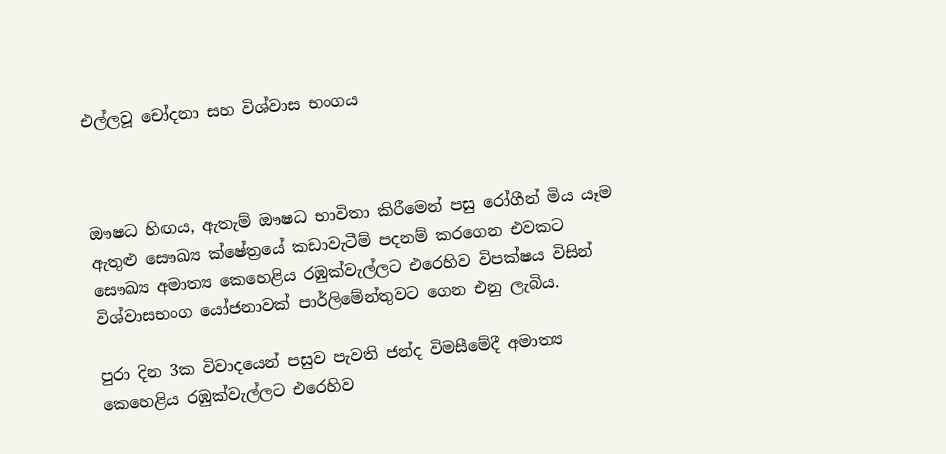එල්ලවූ චෝදනා සහ විශ්වාස භංගය



ඖෂධ හිඟය, ඇතැම් ඖෂධ භාවිතා කිරීමෙන් පසු රෝගීන් මිය යෑම ඇතුළු සෞඛ්‍ය ක්ෂේත්‍රයේ කඩාවැටීම් පදනම් කරගෙන එවකට සෞඛ්‍ය අමාත්‍ය කෙහෙළිය රඹුක්වැල්ලට එරෙහිව විපක්ෂය විසින් විශ්වාසභංග යෝජනාවක් පාර්ලිමේන්තුවට ගෙන එනු ලැබිය.

පුරා දින 3ක විවාදයෙන් පසුව පැවති ජන්ද විමසීමේදී අමාත්‍ය කෙහෙළිය රඹුක්වැල්ලට එරෙහිව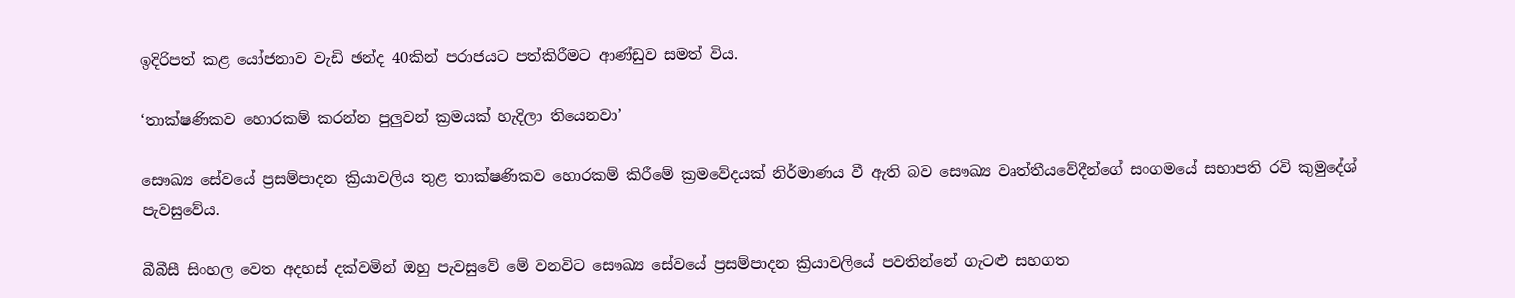ඉදිරිපත් කළ යෝජනාව වැඩි ඡන්ද 40කින් පරාජයට පත්කිරීමට ආණ්ඩුව සමත් විය.

‘තාක්ෂණිකව හොරකම් කරන්න පුලුවන් ක්‍රමයක් හැදිලා තියෙනවා’

සෞඛ්‍ය සේවයේ ප්‍රසම්පාදන ක්‍රියාවලිය තුළ තාක්ෂණිකව හොරකම් කිරීමේ ක්‍රමවේදයක් නිර්මාණය වී ඇති බව සෞඛ්‍ය වෘත්තීයවේදීන්ගේ සංගමයේ සභාපති රවි කුමුදේශ් පැවසුවේය.

බීබීසී සිංහල වෙත අදහස් දක්වමින් ඔහු පැවසුවේ මේ වනවිට සෞඛ්‍ය සේවයේ ප්‍රසම්පාදන ක්‍රියාවලියේ පවතින්නේ ගැටළු සහගත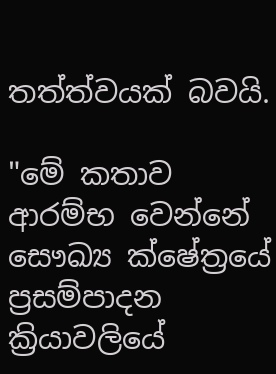තත්ත්වයක් බවයි.

"මේ කතාව ආරම්භ වෙන්නේ සෞඛ්‍ය ක්ෂේත්‍රයේ ප්‍රසම්පාදන ක්‍රියාවලියේ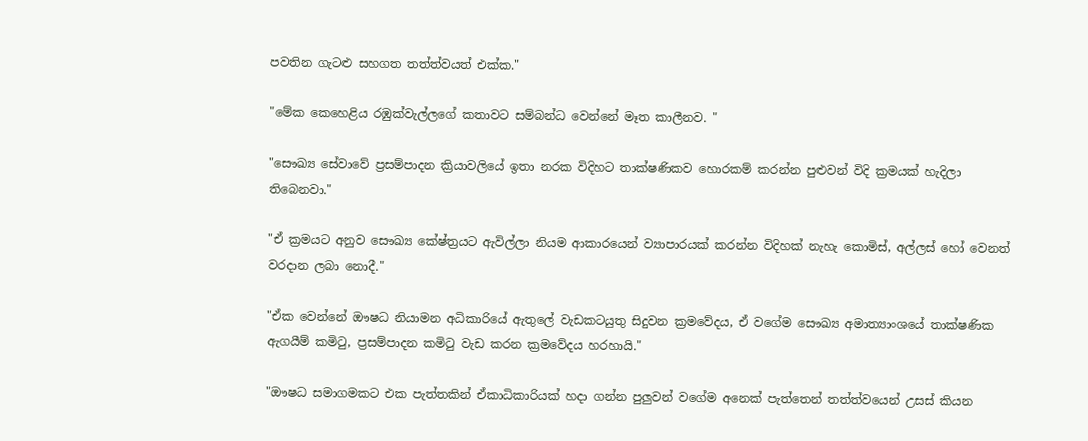පවතින ගැටළු සහගත තත්ත්වයත් එක්ක."

"මේක කෙහෙළිය රඹුක්වැල්ලගේ කතාවට සම්බන්ධ වෙන්නේ මෑත කාලීනව. "

"සෞඛ්‍ය සේවාවේ ප්‍රසම්පාදන ක්‍රියාවලියේ ඉතා නරක විදිහට තාක්ෂණිකව හොරකම් කරන්න පුළුවන් විදි ක්‍රමයක් හැදිලා තිබෙනවා."

"ඒ ක්‍රමයට අනුව සෞඛ්‍ය කේෂ්ත්‍රයට ඇවිල්ලා නියම ආකාරයෙන් ව්‍යාපාරයක් කරන්න විදිහක් නැහැ කොමිස්, අල්ලස් හෝ වෙනත් වරදාන ලබා නොදී."

"ඒක වෙන්නේ ඖෂධ නියාමන අධිකාරියේ ඇතුලේ වැඩකටයුතු සිදුවන ක්‍රමවේදය, ඒ වගේම සෞඛ්‍ය අමාත්‍යාංශයේ තාක්ෂණික ඇගයීම් කමිටු, ප්‍රසම්පාදන කමිටු වැඩ කරන ක්‍රමවේදය හරහායි."

"ඖෂධ සමාගමකට එක පැත්තකින් ඒකාධිකාරියක් හදා ගන්න පුලුවන් වගේම අනෙක් පැත්තෙන් තත්ත්වයෙන් උසස් කියන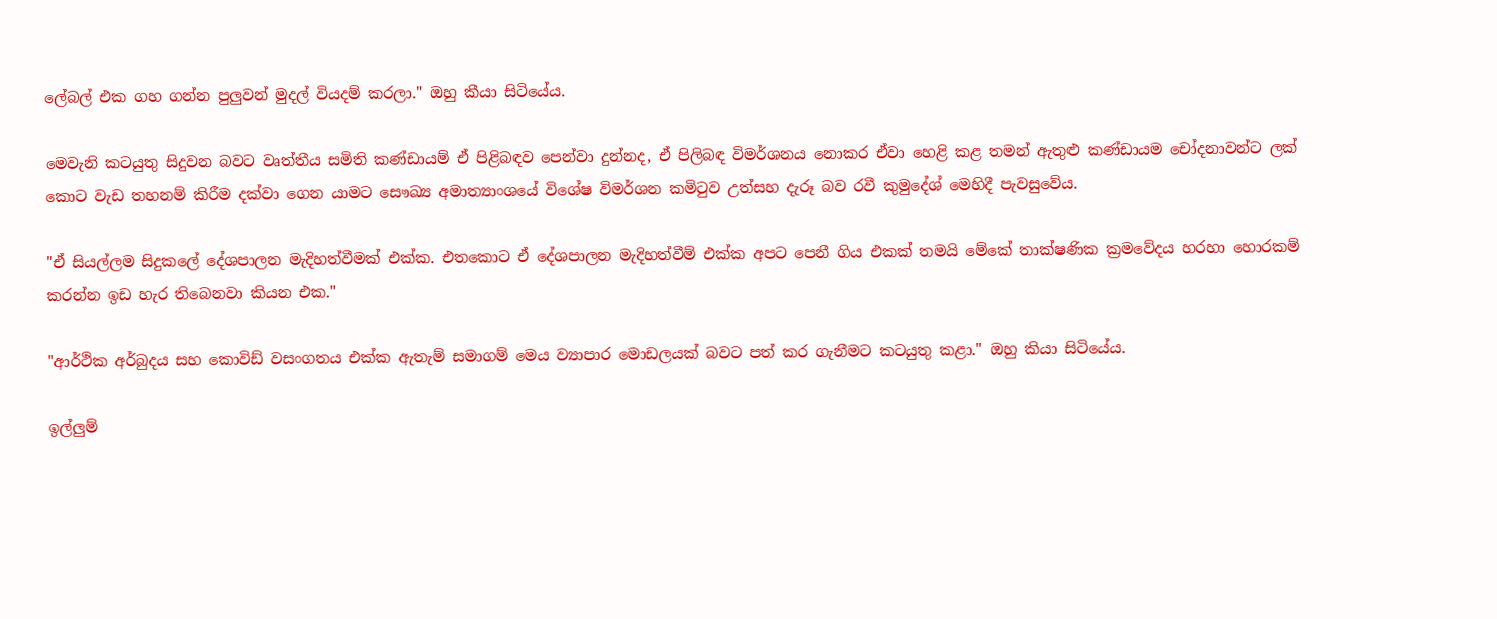ලේබල් එක ගහ ගන්න පුලුවන් මුදල් වියදම් කරලා." ඔහු කීයා සිටියේය.

මෙවැනි කටයුතු සිදුවන බවට වෘත්තීය සමිති කණ්ඩායම් ඒ පිළිබඳව පෙන්වා දුන්නද, ඒ පිලිබඳ විමර්ශනය නොකර ඒවා හෙළි කළ තමන් ඇතුළු කණ්ඩායම චෝදනාවන්ට ලක් කොට වැඩ තහනම් කිරීම දක්වා ගෙන යාමට සෞඛ්‍ය අමාත්‍යාංශයේ විශේෂ විමර්ශන කමිටුව උත්සහ දැරූ බව රවී කුමුදේශ් මෙහිදී පැවසුවේය.

"ඒ සියල්ලම සිදුකලේ දේශපාලන මැදිහත්වීමක් එක්ක. එතකොට ඒ දේශපාලන මැදිහත්වීම් එක්ක අපට පෙනී ගිය එකක් තමයි මේකේ තාක්ෂණික ක්‍රමවේදය හරහා හොරකම් කරන්න ඉඩ හැර තිබෙනවා කියන එක."

"ආර්ථික අර්බුදය සහ කොවිඩ් වසංගතය එක්ක ඇතැම් සමාගම් මෙය ව්‍යාපාර මොඩලයක් බවට පත් කර ගැනීමට කටයුතු කළා." ඔහු කියා සිටියේය.

ඉල්ලුම්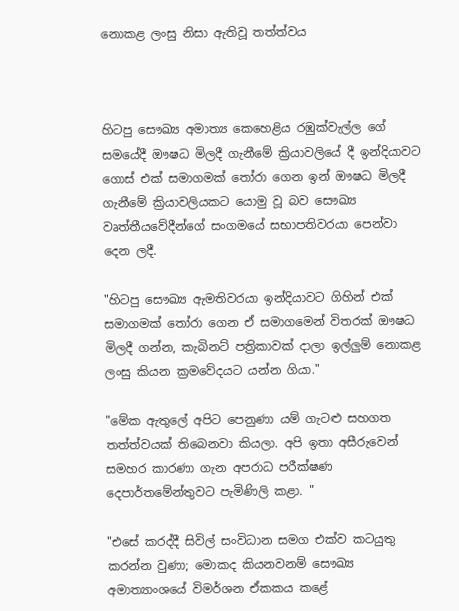නොකළ ලංසු නිසා ඇතිවූ තත්ත්වය



හිටපු සෞඛ්‍ය අමාත්‍ය කෙහෙළිය රඹුක්වැල්ල ගේ සමයේදී ඖෂධ මිලදී ගැනීමේ ක්‍රියාවලියේ දී ඉන්දියාවට ගොස් එක් සමාගමක් තෝරා ගෙන ඉන් ඖෂධ මිලදී ගැනීමේ ක්‍රියාවලියකට යොමු වූ බව සෞඛ්‍ය වෘත්තීයවේදීන්ගේ සංගමයේ සභාපතිවරයා පෙන්වා දෙන ලදී.

"හිටපු සෞඛ්‍ය ඇමතිවරයා ඉන්දියාවට ගිහින් එක් සමාගමක් තෝරා ගෙන ඒ සමාගමෙන් විතරක් ඖෂධ මිලදී ගන්න, කැබිනට් පත්‍රිකාවක් දාලා ඉල්ලුම් නොකළ ලංසු කියන ක්‍රමවේදයට යන්න ගියා."

"මේක ඇතුලේ අපිට පෙනුණා යම් ගැටළු සහගත තත්ත්වයක් තිබෙනවා කියලා. අපි ඉතා අසීරුවෙන් සමහර කාරණා ගැන අපරාධ පරීක්ෂණ දෙපාර්තමේන්තුවට පැමිණිලි කළා. "

"එසේ කරද්දී සිවිල් සංවිධාන සමග එක්ව කටයුතු කරන්න වුණා; මොකද කියනවනම් සෞඛ්‍ය අමාත්‍යාංශයේ විමර්ශන ඒකකය කළේ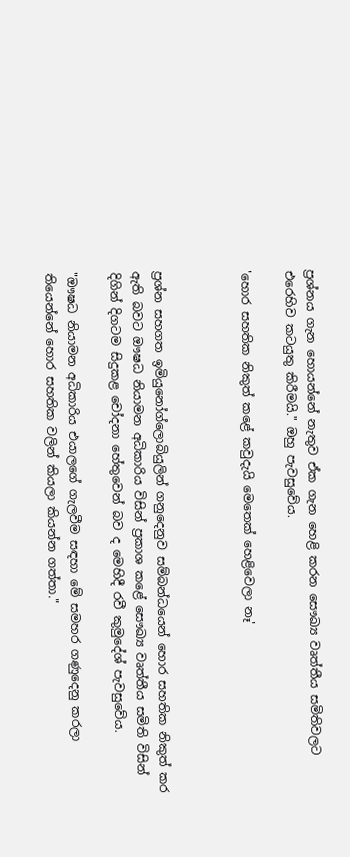ප්‍රශ්නය ගැන හොයන්නේ නැතුව ඒක ගැන හෙළි කරන සෞඛ්‍ය වෘත්තීය සමිතිවලට එරෙහිව කටයුතු කිරීමයි." ඔහු පැවසුවේය.

'හොර සහතික නිකුත් කළේ කවුදැයි මෙතෙක් හෙළිවෙලා නෑ'



ප්‍රශ්න සහගත ඉමියුනෝග්ලොබියුලින් ගනුදෙනුව සම්බන්ධයෙන් හොර සහතික නිකුත් කර ඇති බවට ඖෂධ නියාමන අධිකාරිය විසින් ප්‍රකාශ කළේ සෞඛ්‍ය වෘත්තීය සමිති විසින් දිගින් දිගටම සිදුකළ චෝදනා හේතුවෙන් බව ද මෙහිදී රවී කුමුදේශ් පැවසුවේය.

"ඖෂධ නියාමන අධිකාරිය එයාලගේ ගැලවීම සඳහා මේ සමහර ගණුදෙනු කරලා තියෙන්නේ හොර සහතික වලින් කියලා කියන්න ගත්තා."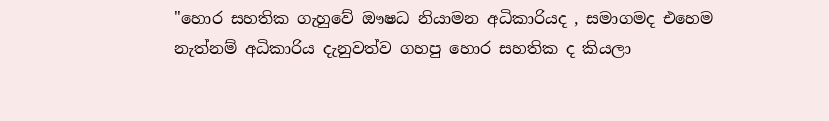"හොර සහතික ගැහුවේ ඖෂධ නියාමන අධිකාරියද , සමාගමද එහෙම නැත්නම් අධිකාරිය දැනුවත්ව ගහපු හොර සහතික ද කියලා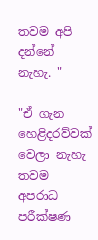තවම අපි දන්නේ නැහැ. "

"ඒ ගැන හෙළිදරව්වක් වෙලා නැහැ තවම අපරාධ පරීක්ෂණ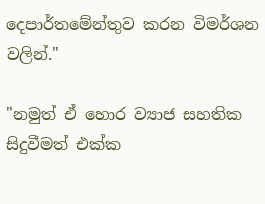දෙපාර්තමේන්තුව කරන විමර්ශන වලින්."

"නමුත් ඒ හොර ව්‍යාජ සහතික සිදුවීමත් එක්ක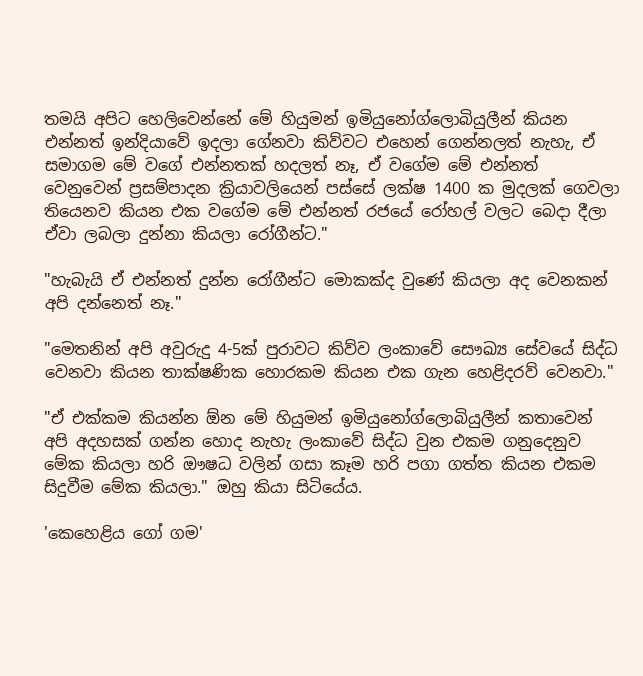තමයි අපිට හෙලිවෙන්නේ මේ හියුමන් ඉමියුනෝග්ලොබියුලීන් කියන එන්නත් ඉන්දියාවේ ඉදලා ගේනවා කිව්වට එහෙන් ගෙන්නලත් නැහැ, ඒ සමාගම මේ වගේ එන්නතක් හදලත් නෑ, ඒ වගේම මේ එන්නත් වෙනුවෙන් ප්‍රසම්පාදන ක්‍රියාවලියෙන් පස්සේ ලක්ෂ 1400 ක මුදලක් ගෙවලා තියෙනව කියන එක වගේම මේ එන්නත් රජයේ රෝහල් වලට බෙදා දීලා ඒවා ලබලා දුන්නා කියලා රෝගීන්ට."

"හැබැයි ඒ එන්නත් දුන්න රෝගීන්ට මොකක්ද වුණේ කියලා අද වෙනකන් අපි දන්නෙත් නෑ."

"මෙතනින් අපි අවුරුදු 4-5ක් පුරාවට කිව්ව ලංකාවේ සෞඛ්‍ය සේවයේ සිද්ධ වෙනවා කියන තාක්ෂණික හොරකම කියන එක ගැන හෙළිදරව් වෙනවා."

"ඒ එක්කම කියන්න ඕන මේ හියුමන් ඉමියුනෝග්ලොබියුලීන් කතාවෙන් අපි අදහසක් ගන්න හොද නැහැ ලංකාවේ සිද්ධ වුන එකම ගනුදෙනුව මේක කියලා හරි ඖෂධ වලින් ගසා කෑම හරි පගා ගත්ත කියන එකම සිදුවීම මේක කියලා." ඔහු කියා සිටියේය.

'කෙහෙළිය ගෝ ගම'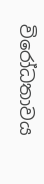විරෝධතාවය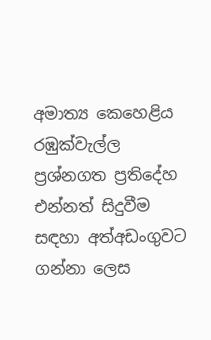අමාත්‍ය කෙහෙළිය රඹුක්වැල්ල ප්‍රශ්නගත ප්‍රතිදේහ එන්නත් සිදුවීම සඳහා අත්අඩංගුවට ගන්නා ලෙස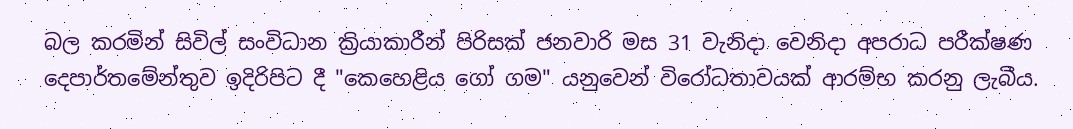බල කරමින් සිවිල් සංවිධාන ක්‍රියාකාරීන් පිරිසක් ජනවාරි මස 31 වැනිදා වෙනිදා අපරාධ පරීක්ෂණ දෙපාර්තමේන්තුව ඉදිරිපිට දී "කෙහෙළිය ගෝ ගම" යනුවෙන් විරෝධතාවයක් ආරම්භ කරනු ලැබීය.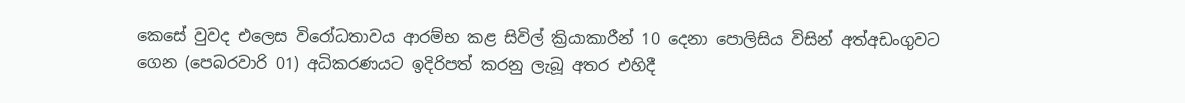කෙසේ වුවද එලෙස විරෝධතාවය ආරම්භ කළ සිවිල් ක්‍රියාකාරීන් 10 දෙනා පොලිසිය විසින් අත්අඩංගුවට ගෙන (පෙබරවාරි 01) අධිකරණයට ඉදිරිපත් කරනු ලැබූ අතර එහිදී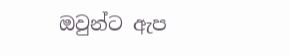ඔවුන්ට ඇප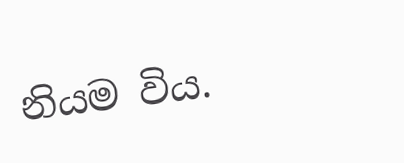නියම විය.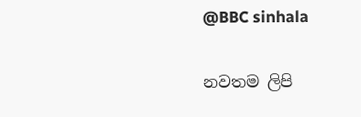@BBC sinhala

නවතම ලිපි